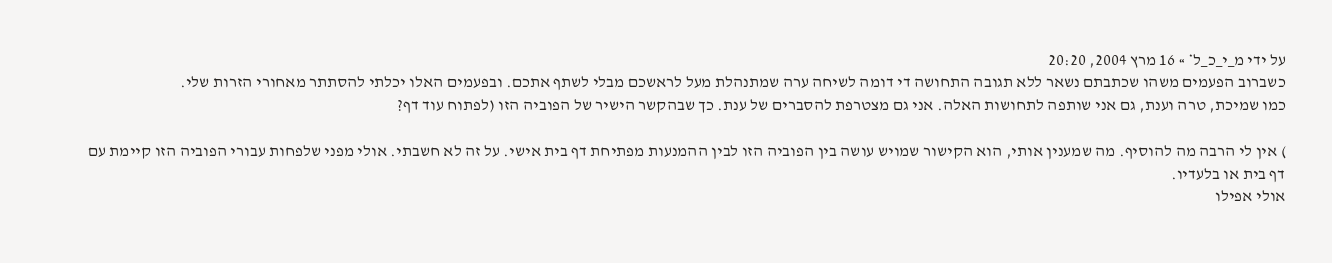על ידי מ_י_כ_ל* » 16 מרץ 2004, 20:20
כשברוב הפעמים משהו שכתבתם נשאר ללא תגובה התחושה די דומה לשיחה ערה שמתנהלת מעל לראשכם מבלי לשתף אתכם. ובפעמים האלו יכלתי להסתתר מאחורי הזרות שלי.
כמו שמיכת, טרה וענת, גם אני שותפה לתחושות האלה. אני גם מצטרפת להסברים של ענת. כך שבהקשר הישיר של הפוביה הזו (לפתוח עוד דף?

) אין לי הרבה מה להוסיף. מה שמענין אותי, הוא הקישור שמויש עושה בין הפוביה הזו לבין ההמנעות מפתיחת דף בית אישי. על זה לא חשבתי. אולי מפני שלפחות עבורי הפוביה הזו קיימת עם דף בית או בלעדיו.
אולי אפילו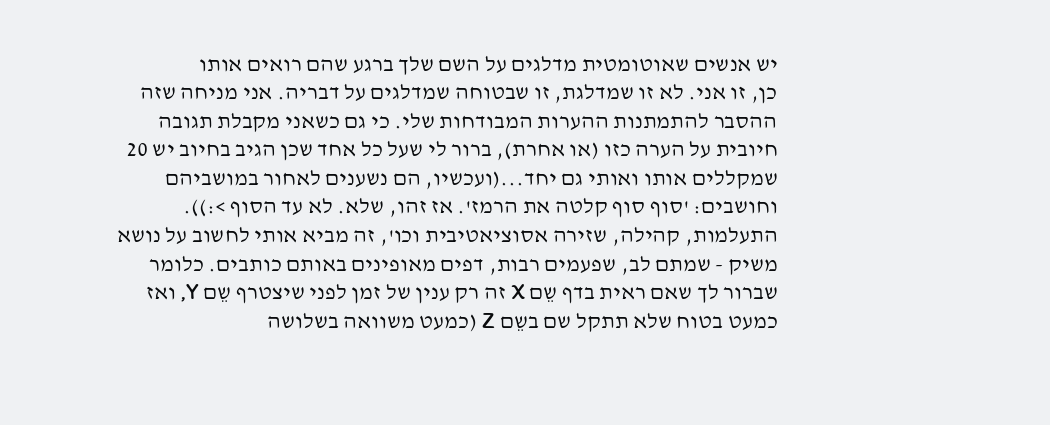יש אנשים שאוטומטית מדלגים על השם שלך ברגע שהם רואים אותו
כן, זו אני. לא זו שמדלגת, זו שבטוחה שמדלגים על דבריה. אני מניחה שזה ההסבר להתמתנות ההערות המבודחות שלי. כי גם כשאני מקבלת תגובה חיובית על הערה כזו (או אחרת), ברור לי שעל כל אחד שכן הגיב בחיוב יש 20 שמקללים אותו ואותי גם יחד...(ועכשיו, הם נשענים לאחור במושביהם וחושבים: 'סוף סוף קלטה את הרמז'. אז זהו, שלא. לא עד הסוף >:)).
התעלמות, קהילה, שזירה אסוציאטיבית וכו', זה מביא אותי לחשוב על נושא משיק - שמתם לב, שפעמים רבות, דפים מאופינים באותם כותבים. כלומר שברור לך שאם ראית בדף שֵם X זה רק ענין של זמן לפני שיצטרף שֵם Y, ואז כמעט בטוח שלא תתקל שם בשֵם Z (כמעט משוואה בשלושה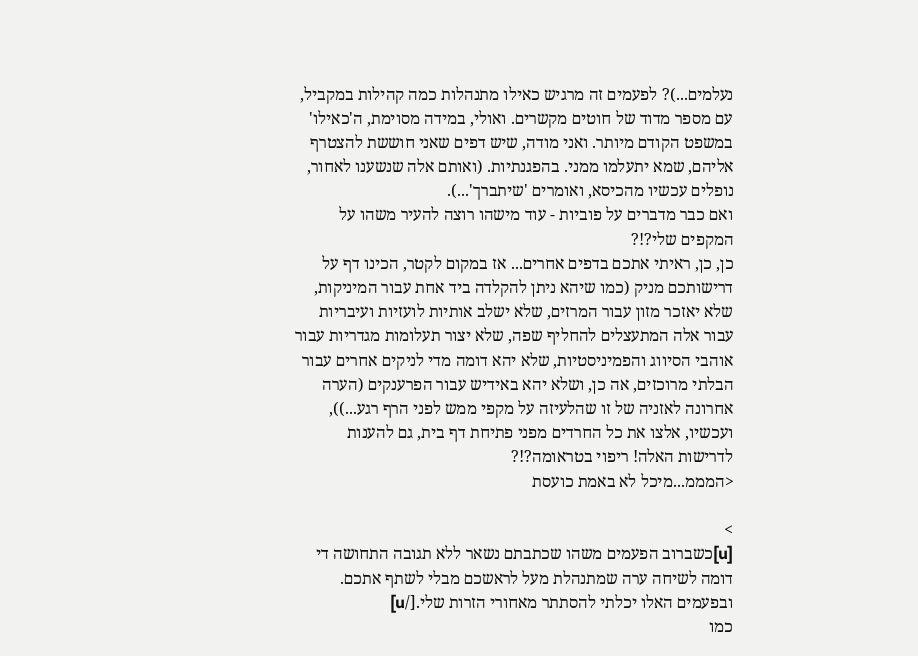נעלמים...)? לפעמים זה מרגיש כאילו מתנהלות כמה קהילות במקביל, עם מספר מדוד של חוטים מקשרים. ואולי, במידה מסוימת, ה'כאילו' במשפט הקודם מיותר. ואני מודה, שיש דפים שאני חוששת להצטרף אליהם, שמא יתעלמו ממני. בהפגנתיות. (ואותם אלה שנשענו לאחור, נופלים עכשיו מהכיסא, ואומרים 'שיתברך'...).
ואם כבר מדברים על פוביות - עוד מישהו רוצה להעיר משהו על המקפים שלי?!?
כן, כן, ראיתי אתכם בדפים אחרים... אז במקום לקטר, הכינו דף על דרישותכם מניק (כמו שיהא ניתן להקלדה ביד אחת עבור המיניקות, שלא יאזכר מזון עבור המרזים, שלא ישלב אותיות לועזיות ועיבריות עבור אלה המתעצלים להחליף שפה, שלא יצור תעלומות מגדריות עבור אוהבי הסיווג והפמיניסטיות, שלא יהא דומה מדי לניקים אחרים עבור הבלתי מרוכזים, אה כן, ושלא יהא באידיש עבור הפרענקים (הערה אחרונה לאזניה של זו שהלעיזה על מקפי ממש לפני הרף רגע...)), ועכשיו, אלצו את כל החרדים מפני פתיחת דף בית, גם להענות לדרישות האלה! ריפוי בטראומה?!?
<המממ...מיכל לא באמת כועסת

>
[u]כשברוב הפעמים משהו שכתבתם נשאר ללא תגובה התחושה די דומה לשיחה ערה שמתנהלת מעל לראשכם מבלי לשתף אתכם. ובפעמים האלו יכלתי להסתתר מאחורי הזרות שלי.[/u]
כמו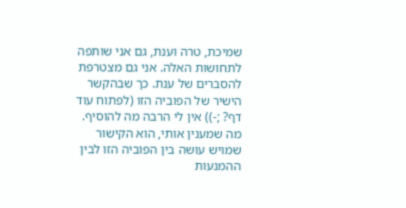שמיכת, טרה וענת, גם אני שותפה לתחושות האלה. אני גם מצטרפת להסברים של ענת. כך שבהקשר הישיר של הפוביה הזו (לפתוח עוד דף? ;-)) אין לי הרבה מה להוסיף. מה שמענין אותי, הוא הקישור שמויש עושה בין הפוביה הזו לבין ההמנעות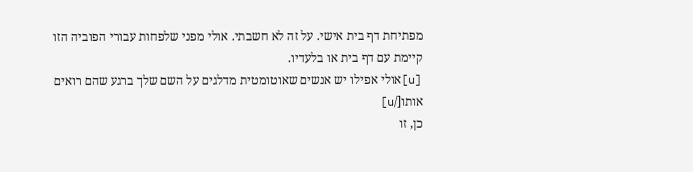מפתיחת דף בית אישי. על זה לא חשבתי. אולי מפני שלפחות עבורי הפוביה הזו קיימת עם דף בית או בלעדיו.
[u]אולי אפילו יש אנשים שאוטומטית מדלגים על השם שלך ברגע שהם רואים אותו[/u]
כן, זו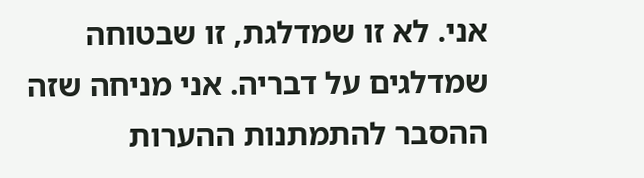אני. לא זו שמדלגת, זו שבטוחה שמדלגים על דבריה. אני מניחה שזה ההסבר להתמתנות ההערות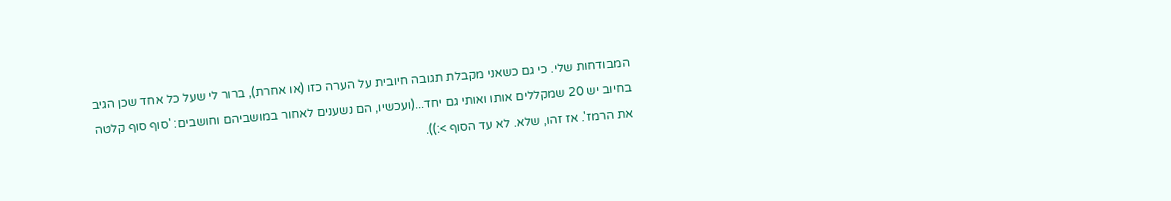המבודחות שלי. כי גם כשאני מקבלת תגובה חיובית על הערה כזו (או אחרת), ברור לי שעל כל אחד שכן הגיב בחיוב יש 20 שמקללים אותו ואותי גם יחד...(ועכשיו, הם נשענים לאחור במושביהם וחושבים: 'סוף סוף קלטה את הרמז'. אז זהו, שלא. לא עד הסוף >:)).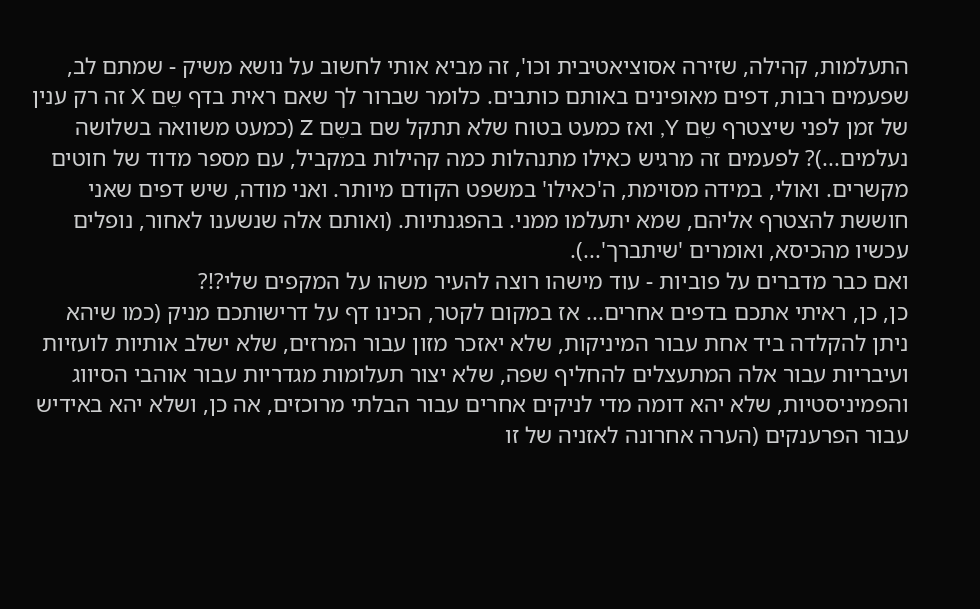התעלמות, קהילה, שזירה אסוציאטיבית וכו', זה מביא אותי לחשוב על נושא משיק - שמתם לב, שפעמים רבות, דפים מאופינים באותם כותבים. כלומר שברור לך שאם ראית בדף שֵם X זה רק ענין של זמן לפני שיצטרף שֵם Y, ואז כמעט בטוח שלא תתקל שם בשֵם Z (כמעט משוואה בשלושה נעלמים...)? לפעמים זה מרגיש כאילו מתנהלות כמה קהילות במקביל, עם מספר מדוד של חוטים מקשרים. ואולי, במידה מסוימת, ה'כאילו' במשפט הקודם מיותר. ואני מודה, שיש דפים שאני חוששת להצטרף אליהם, שמא יתעלמו ממני. בהפגנתיות. (ואותם אלה שנשענו לאחור, נופלים עכשיו מהכיסא, ואומרים 'שיתברך'...).
ואם כבר מדברים על פוביות - עוד מישהו רוצה להעיר משהו על המקפים שלי?!?
כן, כן, ראיתי אתכם בדפים אחרים... אז במקום לקטר, הכינו דף על דרישותכם מניק (כמו שיהא ניתן להקלדה ביד אחת עבור המיניקות, שלא יאזכר מזון עבור המרזים, שלא ישלב אותיות לועזיות ועיבריות עבור אלה המתעצלים להחליף שפה, שלא יצור תעלומות מגדריות עבור אוהבי הסיווג והפמיניסטיות, שלא יהא דומה מדי לניקים אחרים עבור הבלתי מרוכזים, אה כן, ושלא יהא באידיש עבור הפרענקים (הערה אחרונה לאזניה של זו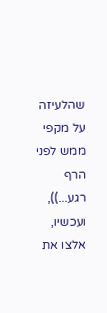שהלעיזה על מקפי ממש לפני הרף רגע...)), ועכשיו, אלצו את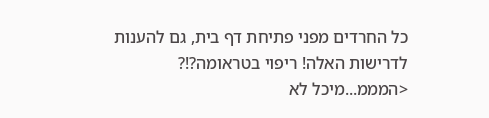כל החרדים מפני פתיחת דף בית, גם להענות לדרישות האלה! ריפוי בטראומה?!?
<המממ...מיכל לא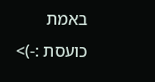באמת כועסת :-)>